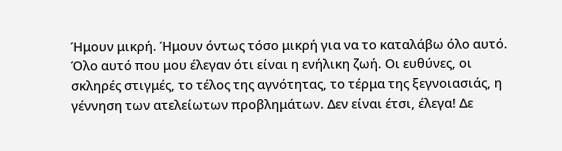Ήμουν μικρή. Ήμουν όντως τόσο μικρή για να το καταλάβω όλο αυτό. Όλο αυτό που μου έλεγαν ότι είναι η ενήλικη ζωή. Οι ευθύνες, οι σκληρές στιγμές, το τέλος της αγνότητας, το τέρμα της ξεγνοιασιάς, η γέννηση των ατελείωτων προβλημάτων. Δεν είναι έτσι, έλεγα! Δε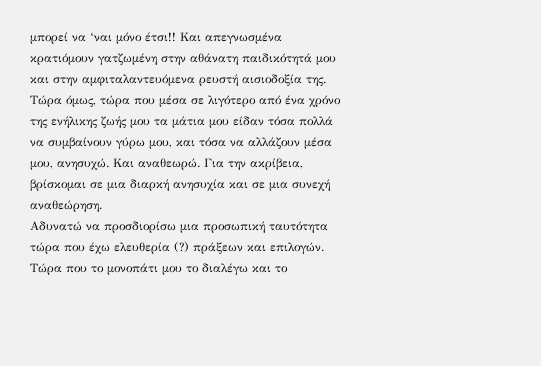μπορεί να ‘ναι μόνο έτσι!! Και απεγνωσμένα κρατιόμουν γατζωμένη στην αθάνατη παιδικότητά μου και στην αμφιταλαντευόμενα ρευστή αισιοδοξία της.
Τώρα όμως, τώρα που μέσα σε λιγότερο από ένα χρόνο της ενήλικης ζωής μου τα μάτια μου είδαν τόσα πολλά να συμβαίνουν γύρω μου, και τόσα να αλλάζουν μέσα μου, ανησυχώ. Και αναθεωρώ. Για την ακρίβεια, βρίσκομαι σε μια διαρκή ανησυχία και σε μια συνεχή αναθεώρηση.
Αδυνατώ να προσδιορίσω μια προσωπική ταυτότητα τώρα που έχω ελευθερία (?) πράξεων και επιλογών. Τώρα που το μονοπάτι μου το διαλέγω και το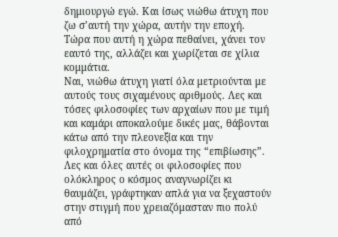δημιουργώ εγώ. Και ίσως νιώθω άτυχη που ζω σ’αυτή την χώρα, αυτήν την εποχή. Τώρα που αυτή η χώρα πεθαίνει, χάνει τον εαυτό της, αλλάζει και χωρίζεται σε χίλια κομμάτια.
Ναι, νιώθω άτυχη γιατί όλα μετριούνται με αυτούς τους σιχαμένους αριθμούς. Λες και τόσες φιλοσοφίες των αρχαίων που με τιμή και καμάρι αποκαλούμε δικές μας, θάβονται κάτω από την πλεονεξία και την φιλοχρηματία στο όνομα της “επιβίωσης”. Λες και όλες αυτές οι φιλοσοφίες που ολόκληρος ο κόσμος αναγνωρίζει κι θαυμάζει, γράφτηκαν απλά για να ξεχαστούν στην στιγμή που χρειαζόμασταν πιο πολύ από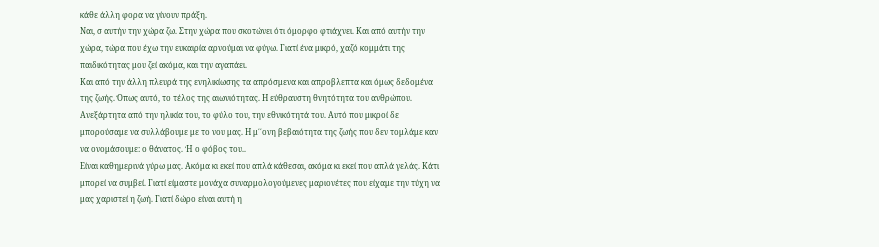κάθε άλλη φορα να γίνουν πράξη.
Ναι, σ αυτήν την χώρα ζω. Στην χώρα που σκοτώνει ότι όμορφο φτιάχνει. Και από αυτήν την χώρα, τώρα που έχω την ευκαιρία αρνούμαι να φύγω. Γιατί ένα μικρό, χαζό κομμάτι της παιδικότητας μου ζεί ακόμα, και την αγαπάει.
Και από την άλλη πλευρά της ενηλικίωσης τα απρόσμενα και απροβλεπτα και όμως δεδομένα της ζωής. Όπως αυτό, το τέλος της αιωνιότητας. Η εύθραυστη θνητότητα του ανθρώπου. Ανεξάρτητα από την ηλικία του, το φύλο του, την εθνικότητά του. Αυτό που μικροί δε μπορούσαμε να συλλάβουμε με το νου μας. Η μ΄΄ονη βεβαιότητα της ζωής που δεν τομλάμε καν να ονομάσουμε: ο θάνατος. Ή ο φόβος του..
Είναι καθημερινά γύρω μας. Ακόμα κι εκεί που απλά κάθεσαι, ακόμα κι εκεί που απλά γελάς. Κάτι μπορεί να συμβεί. Γιατί είμαστε μονάχα συναρμολογούμενες μαριονέτες που είχαμε την τύχη να μας χαριστεί η ζωή. Γιατί δώρο είναι αυτή η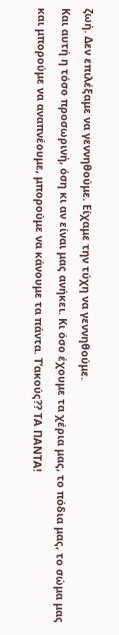ζωή. Δεν επιλέξαμε να γεννηθούμε. Είχαμε την τύχη να γεννηθούμε.
Και αυτή η τόσο προσωρινή, όση κι αν είναι μας ανήκει. Κι όσο έχουμε τα χέρια μας, το πόδια μας, το σώμα μας και μπορούμε να αναπνέουμε, μπορούμε να κάνουμε τα πάντα. Τ’ακούς?? ΤΑ ΠΑΝΤΑ!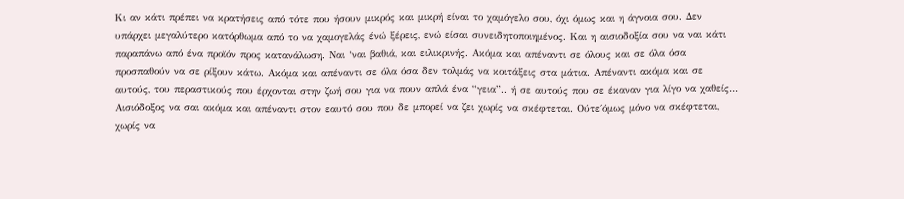Kι αν κάτι πρέπει να κρατήσεις από τότε που ήσουν μικρός και μικρή είναι το χαμόγελο σου, όχι όμως και η άγνοια σου. Δεν υπάρχει μεγαλύτερο κατόρθωμα από το να χαμογελάς ένώ ξέρεις, ενώ είσαι συνειδητοποιημένος. Και η αισιοδοξία σου να ναι κάτι παραπάνω από ένα προϊόν προς κατανάλωση. Ναι ‘ναι βαθιά, και ειλικρινής. Ακόμα και απέναντι σε όλους και σε όλα όσα προσπαθούν να σε ρίξουν κάτω. Ακόμα και απέναντι σε όλα όσα δεν τολμάς να κοιτάξεις στα μάτια. Απέναντι ακόμα και σε αυτούς, του περαστικούς που έρχονται στην ζωή σου για να πουν απλά ένα “γεια”.. ή σε αυτούς που σε έκαναν για λίγο να χαθείς…
Αισιόδοξος να σαι ακόμα και απέναντι στον εαυτό σου που δε μπορεί να ζει χωρίς να σκέφτεται. Ούτε΄όμως μόνο να σκέφτεται, χωρίς να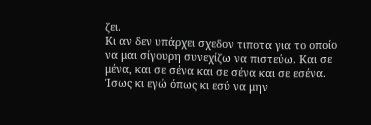ζει.
Κι αν δεν υπάρχει σχεδον τιποτα για το οποίο να μαι σίγουρη συνεχίζω να πιστεύω. Και σε μένα, και σε σένα και σε σένα και σε εσένα.
Ίσως κι εγώ όπως κι εσύ να μην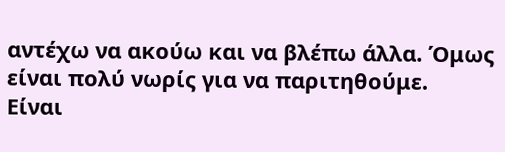αντέχω να ακούω και να βλέπω άλλα. Όμως είναι πολύ νωρίς για να παριτηθούμε.
Είναι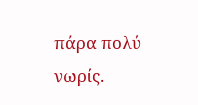πάρα πολύ νωρίς.